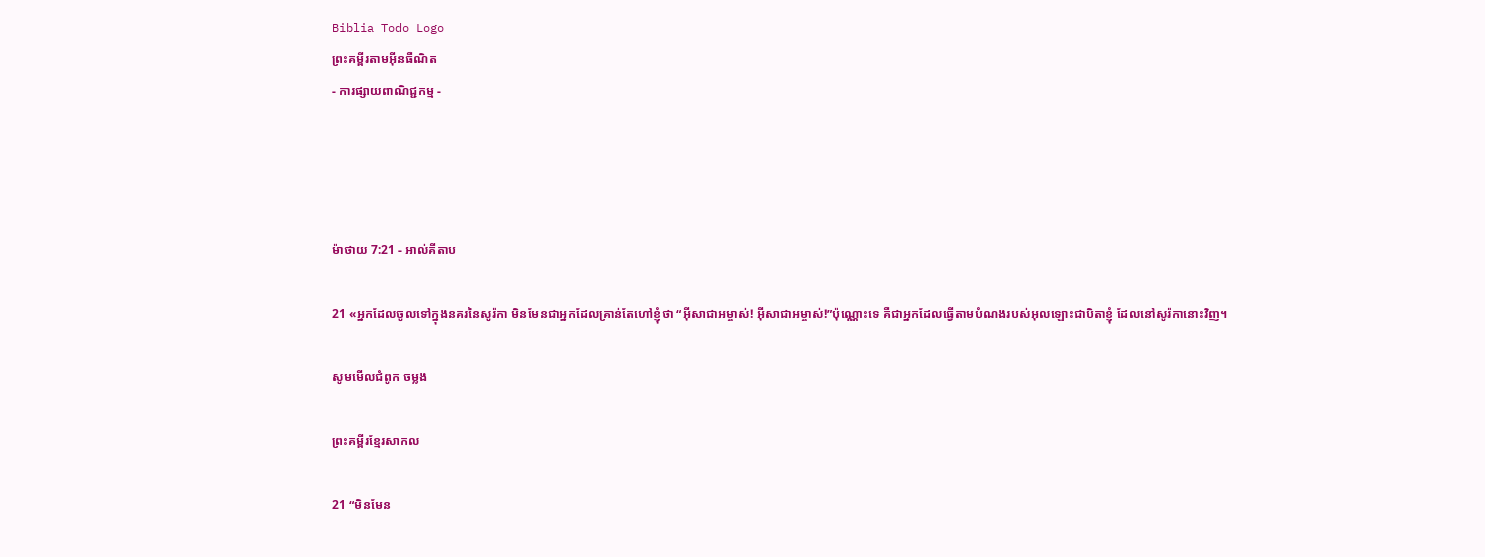Biblia Todo Logo
ព្រះគម្ពីរតាមអ៊ីនធឺណិត
- ការផ្សាយពាណិជ្ជកម្ម -




ម៉ាថាយ 7:21 - អាល់គីតាប

21 «អ្នកដែលចូលទៅក្នុងនគរនៃសូរ៉កា មិនមែនជាអ្នកដែលគ្រាន់តែហៅខ្ញុំថា “អ៊ីសា‌ជាអម្ចាស់! អ៊ីសា‌ជាអម្ចាស់!”ប៉ុណ្ណោះទេ គឺជាអ្នកដែលធ្វើតាមបំណងរបស់អុលឡោះជាបិតាខ្ញុំ ដែលនៅសូរ៉កានោះវិញ។

សូមមើលជំពូក ចម្លង

ព្រះគម្ពីរខ្មែរសាកល

21 “មិនមែន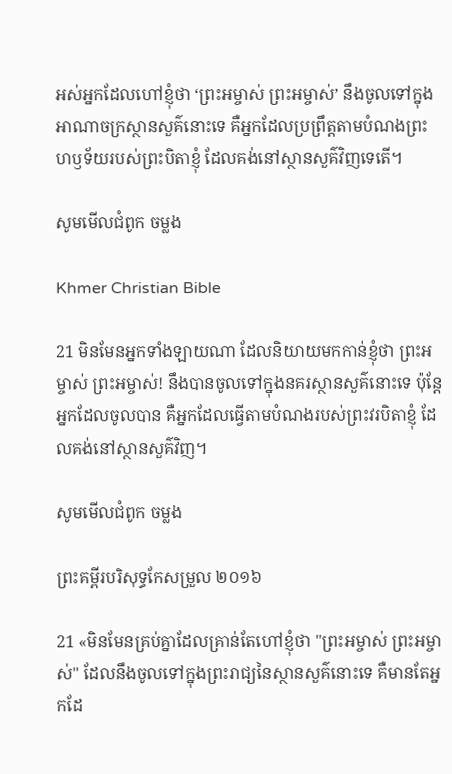អស់អ្នកដែលហៅខ្ញុំថា ‘ព្រះអម្ចាស់ ព្រះអម្ចាស់’ នឹងចូលទៅក្នុងអាណាចក្រស្ថានសួគ៌នោះទេ គឺអ្នកដែលប្រព្រឹត្តតាមបំណងព្រះហឫទ័យរបស់ព្រះបិតាខ្ញុំ ដែលគង់នៅស្ថានសួគ៌វិញទេតើ។

សូមមើលជំពូក ចម្លង

Khmer Christian Bible

21 មិនមែនអ្នកទាំងឡាយណា ដែលនិយាយមកកាន់ខ្ញុំថា ព្រះអម្ចាស់ ព្រះអម្ចាស់! នឹងបានចូលទៅក្នុងនគរស្ថានសួគ៌នោះទេ ប៉ុន្ដែអ្នកដែលចូលបាន គឺអ្នកដែលធ្វើតាមបំណងរបស់ព្រះវរបិតាខ្ញុំ ដែលគង់នៅស្ថានសួគ៌វិញ។

សូមមើលជំពូក ចម្លង

ព្រះគម្ពីរបរិសុទ្ធកែសម្រួល ២០១៦

21 «មិនមែនគ្រប់គ្នាដែលគ្រាន់តែហៅខ្ញុំថា "ព្រះ‌អម្ចាស់ ព្រះ‌អម្ចាស់" ដែលនឹងចូលទៅក្នុងព្រះរាជ្យនៃស្ថាន‌សួគ៌នោះទេ គឺមានតែអ្នកដែ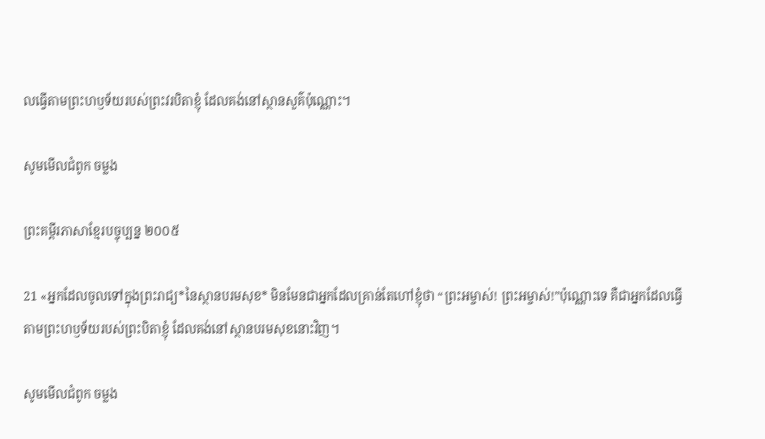លធ្វើតាមព្រះ‌ហឫ‌ទ័យរបស់ព្រះ‌វរបិតាខ្ញុំ ដែលគង់នៅស្ថាន‌សួគ៌ប៉ុណ្ណោះ។

សូមមើលជំពូក ចម្លង

ព្រះគម្ពីរភាសាខ្មែរបច្ចុប្បន្ន ២០០៥

21 «អ្នកដែលចូលទៅក្នុងព្រះ‌រាជ្យ*នៃស្ថានបរម‌សុខ* មិនមែនជាអ្នកដែលគ្រាន់តែហៅខ្ញុំថា “ព្រះ‌អម្ចាស់! ព្រះ‌អម្ចាស់!”ប៉ុណ្ណោះទេ គឺជាអ្នកដែលធ្វើតាមព្រះ‌ហឫទ័យរបស់ព្រះ‌បិតាខ្ញុំ ដែលគង់នៅស្ថានបរម‌សុខនោះវិញ។

សូមមើលជំពូក ចម្លង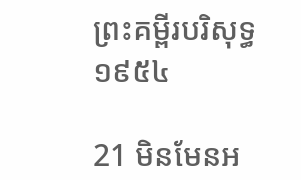ព្រះគម្ពីរបរិសុទ្ធ ១៩៥៤

21 មិនមែនអ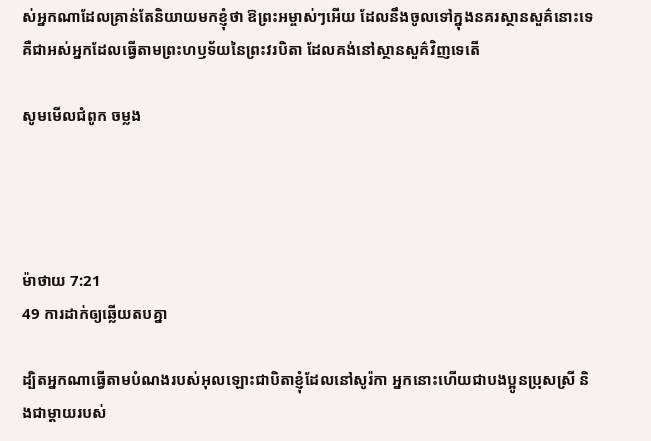ស់អ្នកណាដែលគ្រាន់តែនិយាយមកខ្ញុំថា ឱព្រះ‌អម្ចាស់ៗអើយ ដែលនឹងចូលទៅក្នុងនគរស្ថាន‌សួគ៌នោះទេ គឺជាអស់អ្នកដែលធ្វើតាមព្រះ‌ហឫទ័យនៃព្រះវរ‌បិតា ដែលគង់នៅស្ថាន‌សួគ៌វិញទេតើ

សូមមើលជំពូក ចម្លង




ម៉ាថាយ 7:21
49 ការដាក់ឲ្យឆ្លើយតបគ្នា

ដ្បិតអ្នកណាធ្វើតាមបំណងរបស់អុលឡោះជាបិតាខ្ញុំដែលនៅសូរ៉កា អ្នកនោះហើយជាបងប្អូនប្រុសស្រី និងជាម្ដាយរបស់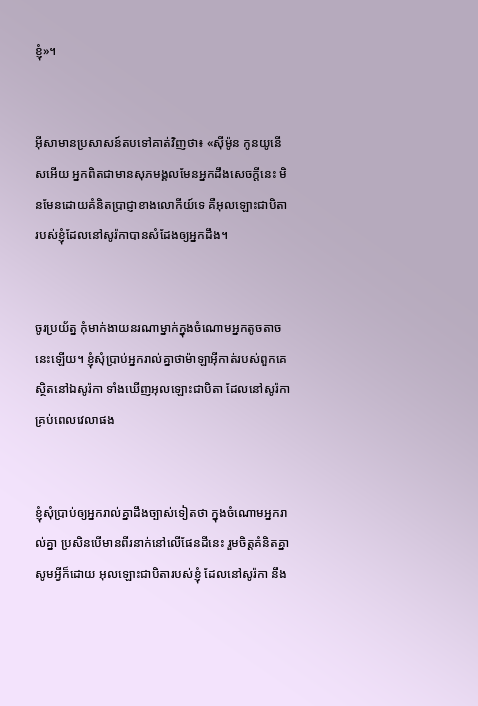ខ្ញុំ»។


អ៊ីសាមានប្រសាសន៍តបទៅគាត់វិញថា៖ «ស៊ីម៉ូន កូនយូនើសអើយ អ្នកពិតជាមានសុភមង្គលមែនអ្នកដឹងសេចក្ដីនេះ មិនមែនដោយគំនិតប្រាជ្ញាខាងលោកីយ៍ទេ គឺអុលឡោះជាបិតារបស់ខ្ញុំដែលនៅសូរ៉កាបានសំដែងឲ្យអ្នកដឹង។


ចូរប្រយ័ត្ន កុំមាក់‌ងាយនរណាម្នាក់ក្នុងចំណោមអ្នកតូច‌តាចនេះឡើយ។ ខ្ញុំសុំប្រាប់អ្នករាល់គ្នាថាម៉ាឡា‌អ៊ីកាត់របស់ពួកគេស្ថិតនៅឯសូរ៉កា ទាំងឃើញអុលឡោះជាបិតា ដែលនៅសូរ៉កាគ្រប់ពេលវេលាផង


ខ្ញុំសុំប្រាប់ឲ្យអ្នករាល់គ្នាដឹងច្បាស់ទៀតថា ក្នុងចំណោមអ្នករាល់គ្នា ប្រសិនបើមានពីរនាក់នៅលើផែនដីនេះ រួមចិត្ដគំនិតគ្នា សូមអ្វីក៏ដោយ អុលឡោះជាបិតារបស់ខ្ញុំ ដែលនៅសូរ៉កា នឹង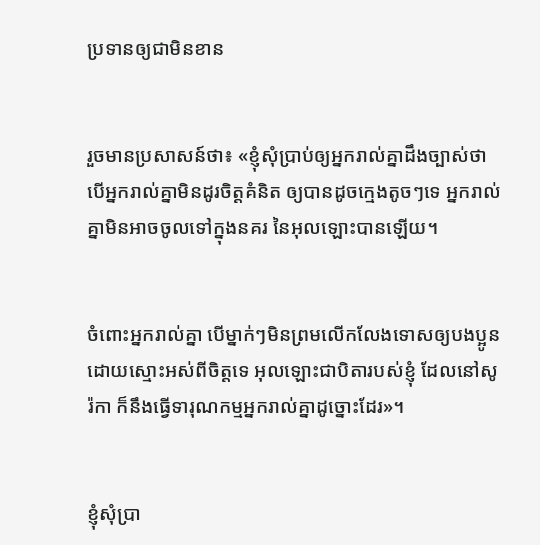ប្រទានឲ្យជាមិនខាន


រួចមានប្រសាសន៍ថា៖ «ខ្ញុំសុំប្រាប់ឲ្យអ្នករាល់គ្នាដឹងច្បាស់ថា បើអ្នករាល់គ្នាមិនដូរចិត្ដគំនិត ឲ្យបានដូចក្មេងតូចៗទេ អ្នករាល់គ្នាមិនអាចចូលទៅក្នុងនគរ នៃអុលឡោះបានឡើយ។


ចំពោះអ្នករាល់គ្នា បើម្នាក់ៗមិនព្រមលើក‌លែងទោសឲ្យបងប្អូនដោយស្មោះអស់ពីចិត្ដទេ អុលឡោះជាបិតារបស់ខ្ញុំ ដែលនៅសូរ៉កា ក៏នឹងធ្វើទារុណ‌កម្មអ្នករាល់គ្នាដូច្នោះដែរ»។


ខ្ញុំសុំប្រា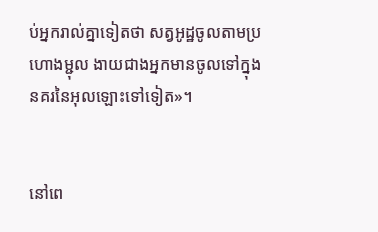ប់អ្នករាល់គ្នាទៀតថា សត្វអូដ្ឋចូលតាមប្រហោងម្ជុល ងាយជាងអ្នកមានចូលទៅក្នុងនគរនៃអុលឡោះទៅទៀត»។


នៅពេ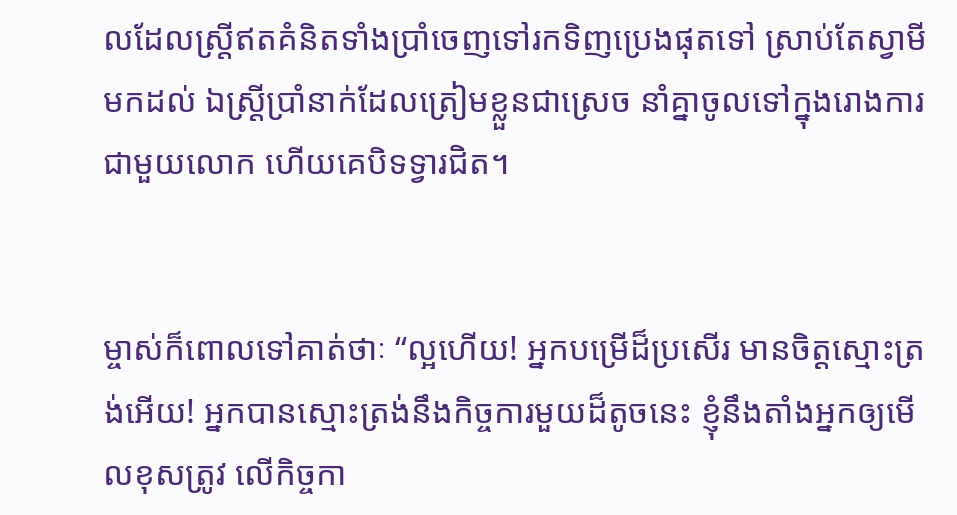លដែលស្ដ្រីឥតគំនិតទាំងប្រាំចេញទៅរកទិញប្រេងផុតទៅ ស្រាប់តែស្វាមីមកដល់ ឯស្ដ្រីប្រាំនាក់ដែលត្រៀមខ្លួនជាស្រេច នាំគ្នាចូលទៅក្នុងរោងការជាមួយលោក ហើយគេបិទទ្វារជិត។


ម្ចាស់ក៏ពោលទៅគាត់ថាៈ “ល្អហើយ! អ្នកបម្រើដ៏ប្រសើរ មានចិត្ដស្មោះត្រង់អើយ! អ្នកបានស្មោះត្រង់នឹងកិច្ចការមួយដ៏តូចនេះ ខ្ញុំនឹងតាំងអ្នកឲ្យមើលខុសត្រូវ លើកិច្ចកា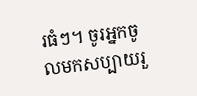រធំៗ។ ចូរអ្នកចូលមកសប្បាយរួ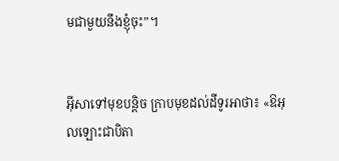មជាមួយនឹងខ្ញុំចុះ”។


អ៊ីសាទៅមុខបន្ដិច ក្រាបមុខដល់ដីទូរអាថា៖ «ឱអុលឡោះជាបិតា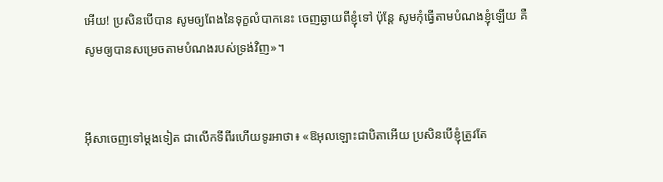អើយ! ប្រសិនបើបាន សូមឲ្យពែងនៃទុក្ខលំបាកនេះ ចេញឆ្ងាយពីខ្ញុំទៅ ប៉ុន្ដែ សូមកុំធ្វើតាមបំណងខ្ញុំឡើយ គឺសូមឲ្យបានសម្រេចតាមបំណងរបស់ទ្រង់វិញ»។


អ៊ីសាចេញទៅម្ដងទៀត ជាលើកទីពីរហើយទូរអាថា៖ «ឱអុលឡោះជាបិតាអើយ ប្រសិនបើខ្ញុំត្រូវតែ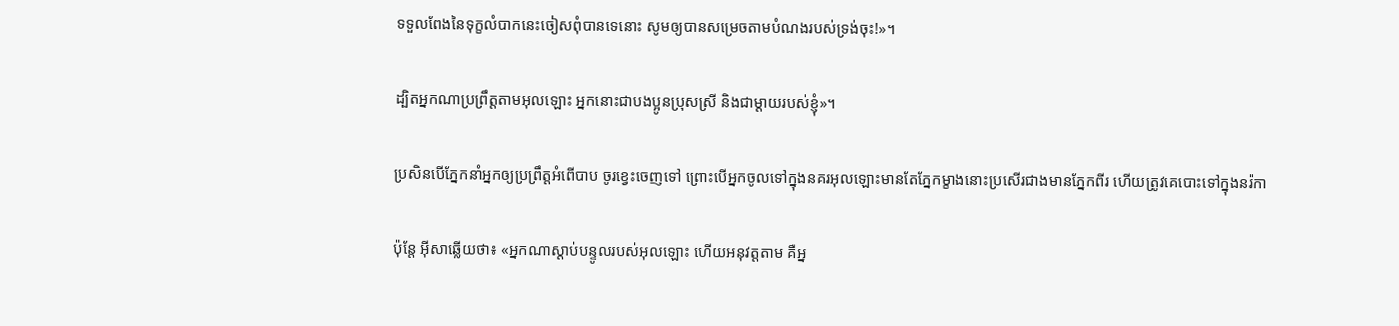ទទួលពែងនៃទុក្ខលំបាកនេះចៀសពុំបានទេនោះ សូមឲ្យបានសម្រេចតាមបំណងរបស់ទ្រង់ចុះ!»។


ដ្បិតអ្នកណាប្រព្រឹត្ដតាមអុលឡោះ អ្នកនោះជាបងប្អូនប្រុសស្រី និងជាម្ដាយរបស់ខ្ញុំ»។


ប្រសិនបើភ្នែកនាំអ្នកឲ្យប្រ‌ព្រឹត្ដអំពើបាប ចូរខ្វេះចេញទៅ ព្រោះបើអ្នកចូលទៅក្នុងនគរអុលឡោះមានតែភ្នែកម្ខាងនោះប្រសើរជាងមានភ្នែកពីរ ហើយត្រូវគេបោះទៅក្នុងនរ៉កា


ប៉ុន្តែ អ៊ីសាឆ្លើយថា៖ «អ្នកណាស្ដាប់បន្ទូលរបស់អុលឡោះ ហើយអនុវត្ដតាម គឺអ្ន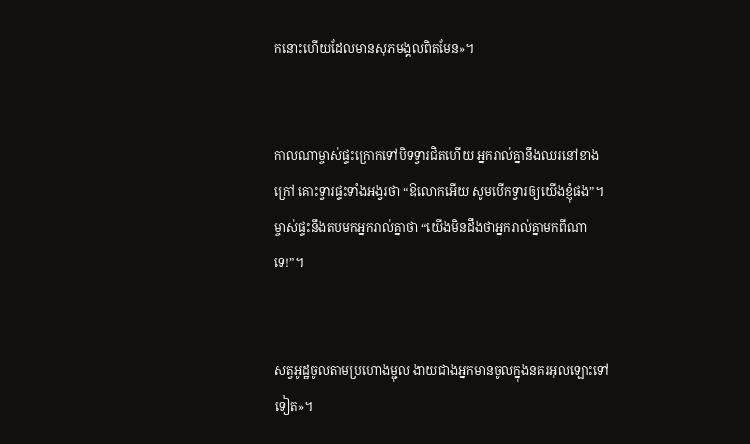កនោះហើយដែលមានសុភ‌មង្គលពិតមែន»។


កាលណាម្ចាស់ផ្ទះក្រោកទៅបិទទ្វារជិតហើយ អ្នករាល់គ្នានឹងឈរនៅខាងក្រៅ គោះទ្វារផ្ទះទាំងអង្វរថា “ឱលោកអើយ សូមបើកទ្វារឲ្យយើងខ្ញុំផង”។ ម្ចាស់ផ្ទះនឹងតបមកអ្នករាល់គ្នាថា “យើងមិនដឹងថាអ្នករាល់គ្នាមកពីណាទេ!”។


សត្វអូដ្ឋចូលតាមប្រហោងម្ជុល ងាយជាងអ្នកមានចូលក្នុងនគរអុលឡោះទៅទៀត»។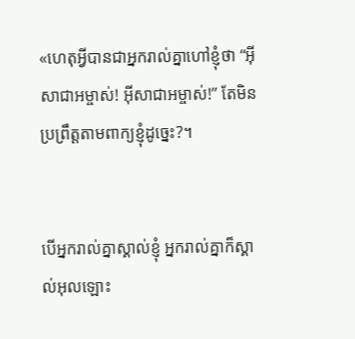«ហេតុអ្វីបានជាអ្នករាល់គ្នាហៅខ្ញុំថា “អ៊ីសា‌ជាអម្ចាស់! អ៊ីសា‌ជាអម្ចាស់!” តែមិនប្រព្រឹត្ដតាមពាក្យខ្ញុំដូច្នេះ?។


បើអ្នករាល់គ្នាស្គាល់ខ្ញុំ អ្នករាល់គ្នាក៏ស្គាល់អុលឡោះ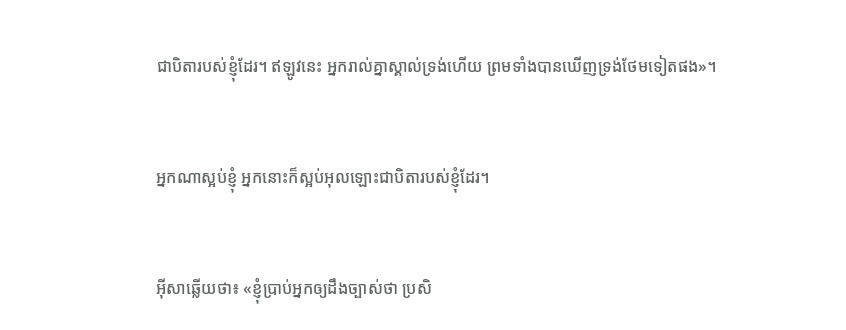ជាបិតារបស់ខ្ញុំដែរ។ ឥឡូវនេះ អ្នករាល់គ្នាស្គាល់ទ្រង់ហើយ ព្រមទាំងបានឃើញទ្រង់ថែមទៀតផង»។


អ្នកណាស្អប់ខ្ញុំ អ្នកនោះក៏ស្អប់អុលឡោះជាបិតារបស់ខ្ញុំដែរ។


អ៊ីសាឆ្លើយថា៖ «ខ្ញុំប្រាប់អ្នកឲ្យដឹងច្បាស់ថា ប្រសិ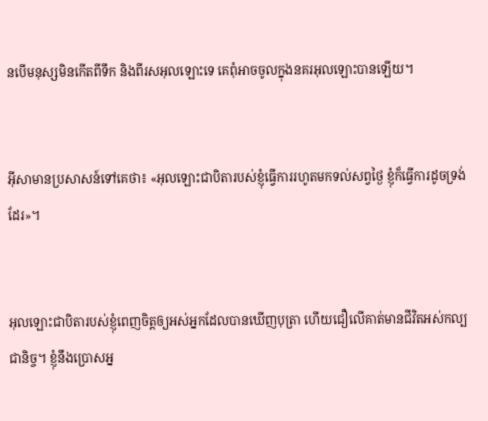នបើមនុស្សមិនកើតពីទឹក និងពីរស‌អុលឡោះទេ គេពុំអាចចូលក្នុងនគរអុលឡោះបានឡើយ។


អ៊ីសាមានប្រសាសន៍ទៅគេថា៖ «អុលឡោះជាបិតារបស់ខ្ញុំធ្វើការរហូតមកទល់សព្វថ្ងៃ ខ្ញុំក៏ធ្វើការដូចទ្រង់ដែរ»។


អុលឡោះជាបិតារបស់ខ្ញុំពេញចិត្តឲ្យអស់អ្នកដែលបានឃើញបុត្រា ហើយជឿលើគាត់មានជីវិតអស់‌កល្បជា‌និច្ច។ ខ្ញុំនឹងប្រោសអ្ន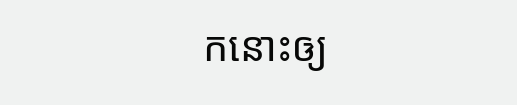កនោះឲ្យ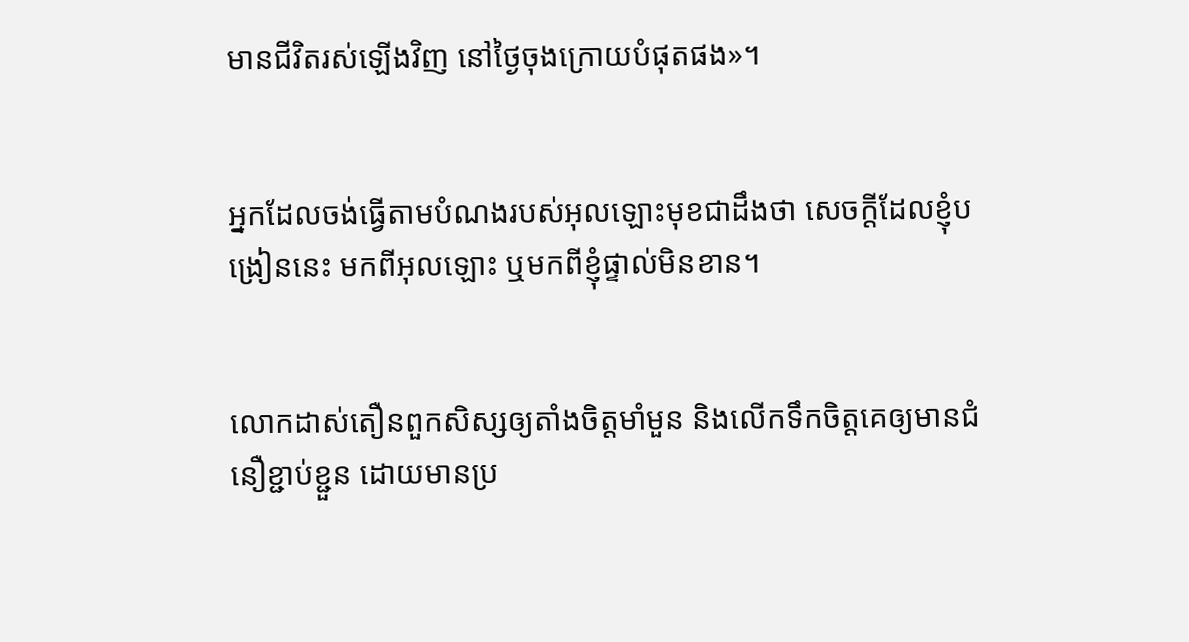មានជីវិតរស់ឡើងវិញ នៅថ្ងៃចុងក្រោយបំផុតផង»។


អ្នកដែលចង់ធ្វើតាមបំណងរបស់អុលឡោះមុខជាដឹងថា សេចក្ដីដែលខ្ញុំបង្រៀននេះ មកពីអុលឡោះ ឬមកពីខ្ញុំផ្ទាល់មិនខាន។


លោកដាស់‌តឿនពួកសិស្សឲ្យតាំងចិត្ដមាំ‌មួន និងលើកទឹកចិត្ដគេឲ្យមានជំនឿខ្ជាប់‌ខ្ជួន ដោយមានប្រ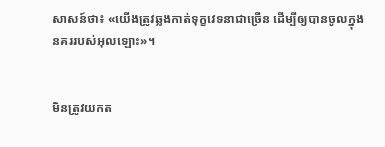សាសន៍ថា៖ «យើងត្រូវឆ្លងកាត់ទុក្ខវេទនាជាច្រើន ដើម្បីឲ្យបានចូលក្នុងនគររបស់អុលឡោះ»។


មិនត្រូវយកត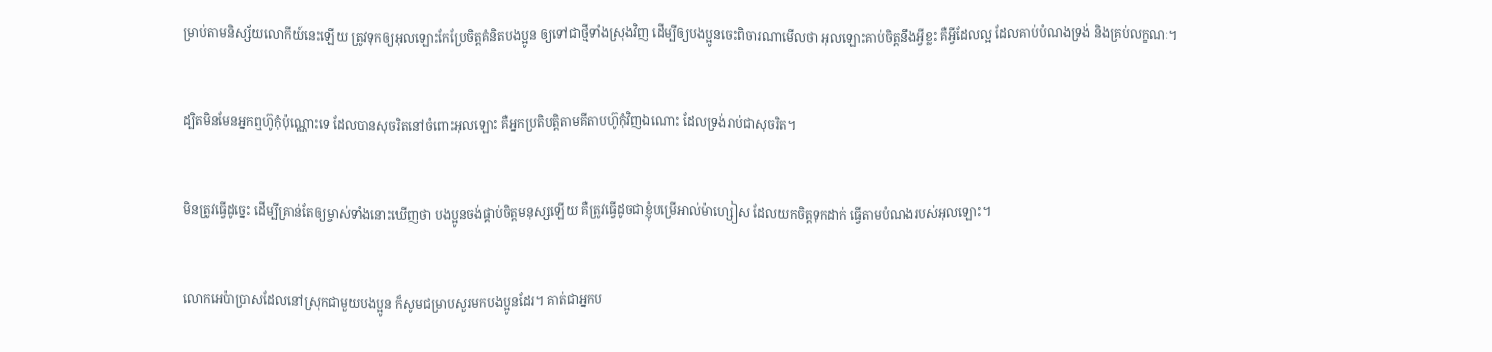ម្រាប់តាមនិស្ស័យលោកីយ៍នេះឡើយ ត្រូវទុកឲ្យអុលឡោះកែប្រែចិត្ដគំនិតបងប្អូន ឲ្យទៅជាថ្មីទាំងស្រុងវិញ ដើម្បីឲ្យបងប្អូនចេះពិចារណាមើលថា អុលឡោះគាប់ចិត្តនឹងអ្វីខ្លះ គឺអ្វីដែលល្អ ដែលគាប់បំណងទ្រង់ និងគ្រប់លក្ខណៈ។


ដ្បិតមិនមែនអ្នកឮហ៊ូកុំប៉ុណ្ណោះទេ ដែលបានសុចរិតនៅចំពោះអុលឡោះ គឺអ្នកប្រតិបត្ដិតាមគីតាបហ៊ូកុំវិញឯ‌ណោះ ដែលទ្រង់រាប់ជាសុចរិត។


មិនត្រូវធ្វើដូច្នេះ ដើម្បីគ្រាន់តែឲ្យម្ចាស់ទាំងនោះឃើញថា បងប្អូនចង់ផ្គាប់ចិត្ដមនុស្សឡើយ គឺត្រូវធ្វើដូចជាខ្ញុំបម្រើអាល់ម៉ា‌ហ្សៀស ដែលយកចិត្ដទុកដាក់ ធ្វើតាមបំណងរបស់អុលឡោះ។


លោកអេប៉ាប្រាសដែលនៅស្រុកជាមួយបងប្អូន ក៏សូមជម្រាប‌សួរមកបងប្អូនដែរ។ គាត់ជាអ្នកប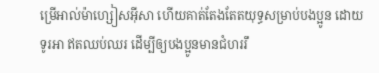ម្រើអាល់ម៉ា‌ហ្សៀស‌អ៊ីសា ហើយគាត់តែងតែតយុទ្ធសម្រាប់បងប្អូន ដោយទូរអា ឥតឈប់ឈរ ដើម្បីឲ្យបងប្អូនមានជំហររឹ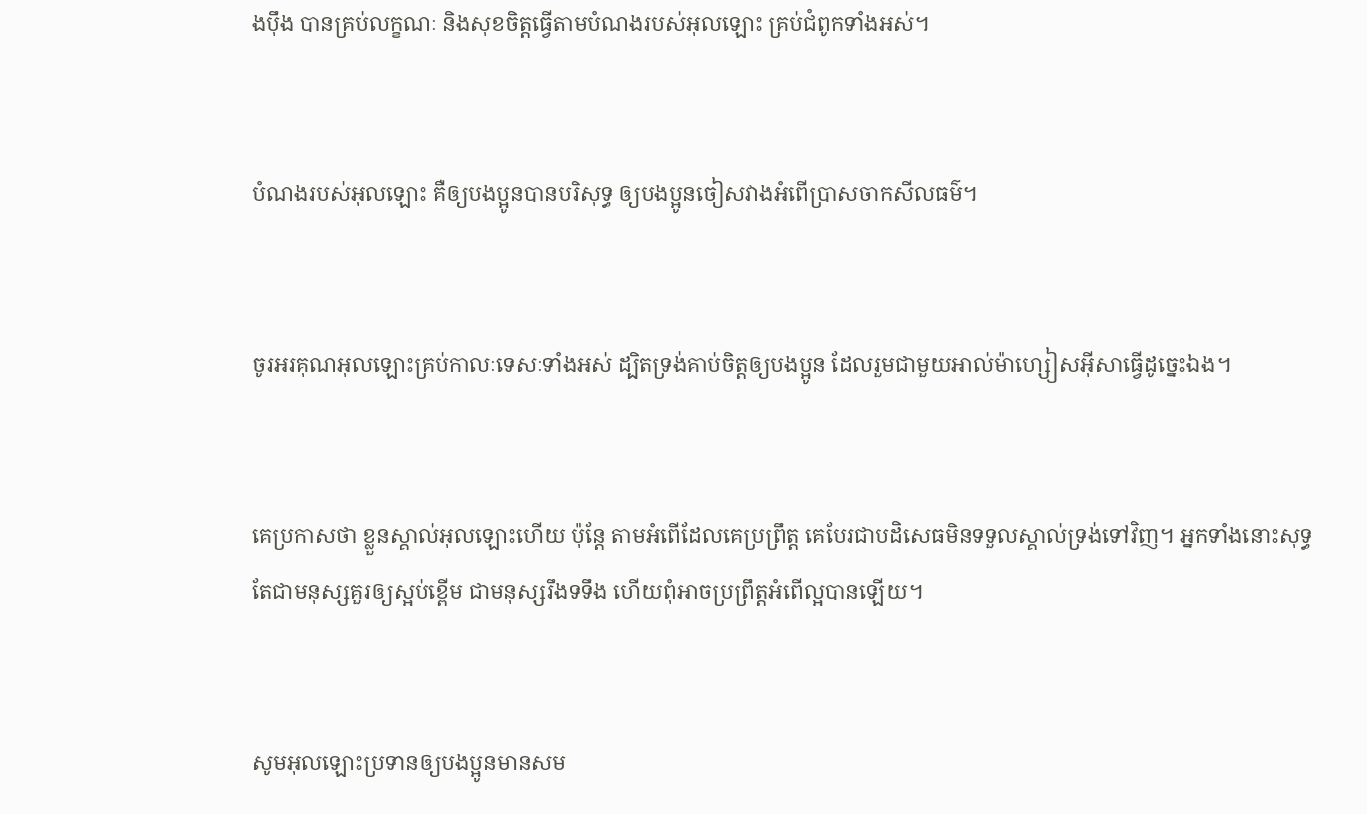ង‌ប៉ឹង បានគ្រប់លក្ខណៈ និងសុខចិត្ដធ្វើតាមបំណងរបស់អុលឡោះ គ្រប់ជំពូកទាំងអស់។


បំណងរបស់អុលឡោះ គឺឲ្យបងប្អូនបានបរិសុទ្ធ ឲ្យបងប្អូនចៀសវាងអំពើប្រាសចាកសីល‌ធម៌។


ចូរអរគុណអុលឡោះគ្រប់កាលៈ‌ទេសៈទាំងអស់ ដ្បិតទ្រង់គាប់ចិត្តឲ្យបងប្អូន ដែលរួមជាមួយអាល់ម៉ា‌ហ្សៀស‌អ៊ីសាធ្វើដូច្នេះឯង។


គេប្រកាសថា ខ្លួនស្គាល់អុលឡោះហើយ ប៉ុន្ដែ តាមអំពើដែលគេប្រព្រឹត្ដ គេបែរជាបដិសេធមិនទទួលស្គាល់ទ្រង់ទៅវិញ។ អ្នកទាំងនោះសុទ្ធតែជាមនុស្សគួរឲ្យស្អប់ខ្ពើម ជាមនុស្សរឹងទទឹង ហើយពុំអាចប្រព្រឹត្ដអំពើល្អបានឡើយ។


សូមអុលឡោះប្រទានឲ្យបងប្អូនមានសម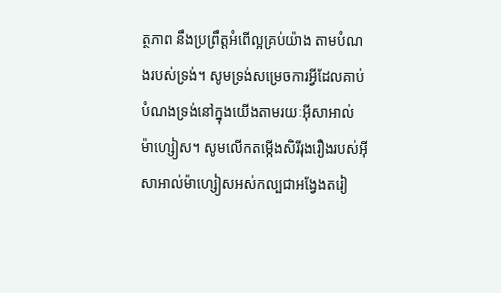ត្ថ‌ភាព នឹងប្រព្រឹត្ដអំពើល្អគ្រប់យ៉ាង តាមបំណងរបស់ទ្រង់។ សូមទ្រង់សម្រេចការអ្វីដែលគាប់បំណងទ្រង់នៅក្នុងយើងតាមរយៈអ៊ីសា‌អាល់ម៉ា‌ហ្សៀស។ សូមលើកតម្កើងសិរី‌រុង‌រឿងរបស់អ៊ីសាអាល់‌ម៉ាហ្សៀសអស់‌កល្បជាអង្វែងតរៀ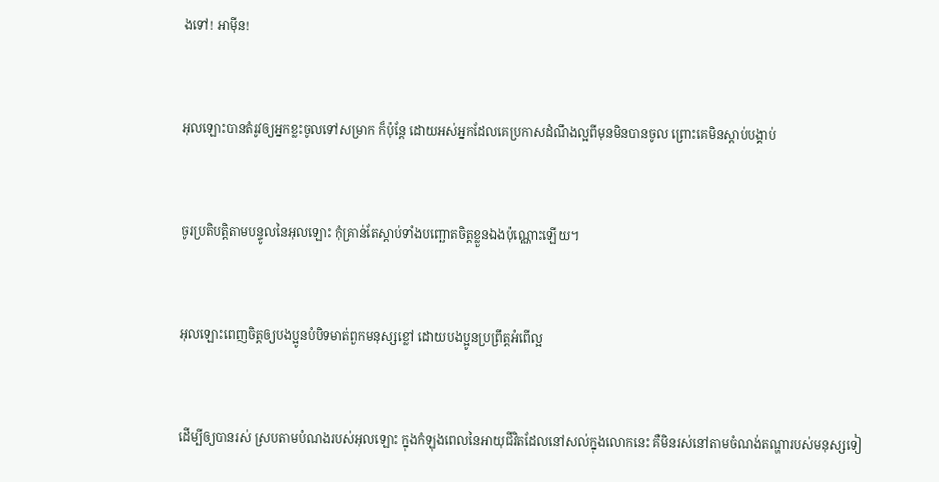ងទៅ! អាម៉ីន!


អុលឡោះបានតំរូវឲ្យអ្នកខ្លះចូលទៅសម្រាក ក៏ប៉ុន្ដែ ដោយអស់អ្នកដែលគេប្រកាសដំណឹង‌ល្អពីមុនមិនបានចូល ព្រោះគេមិនស្ដាប់បង្គាប់


ចូរប្រតិ‌បត្ដិតាមបន្ទូលនៃអុលឡោះ កុំគ្រាន់តែស្ដាប់ទាំងបញ្ឆោតចិត្ដខ្លួនឯងប៉ុណ្ណោះឡើយ។


អុលឡោះពេញចិត្តឲ្យបងប្អូនបំបិទមាត់ពួកមនុស្សខ្លៅ ដោយបងប្អូនប្រព្រឹត្ដអំពើល្អ


ដើម្បីឲ្យបានរស់ ស្របតាមបំណងរបស់អុលឡោះ ក្នុងកំឡុងពេលនៃអាយុជីវិតដែលនៅសល់ក្នុងលោកនេះ គឺមិនរស់នៅតាមចំណង់តណ្ហារបស់មនុស្សទៀ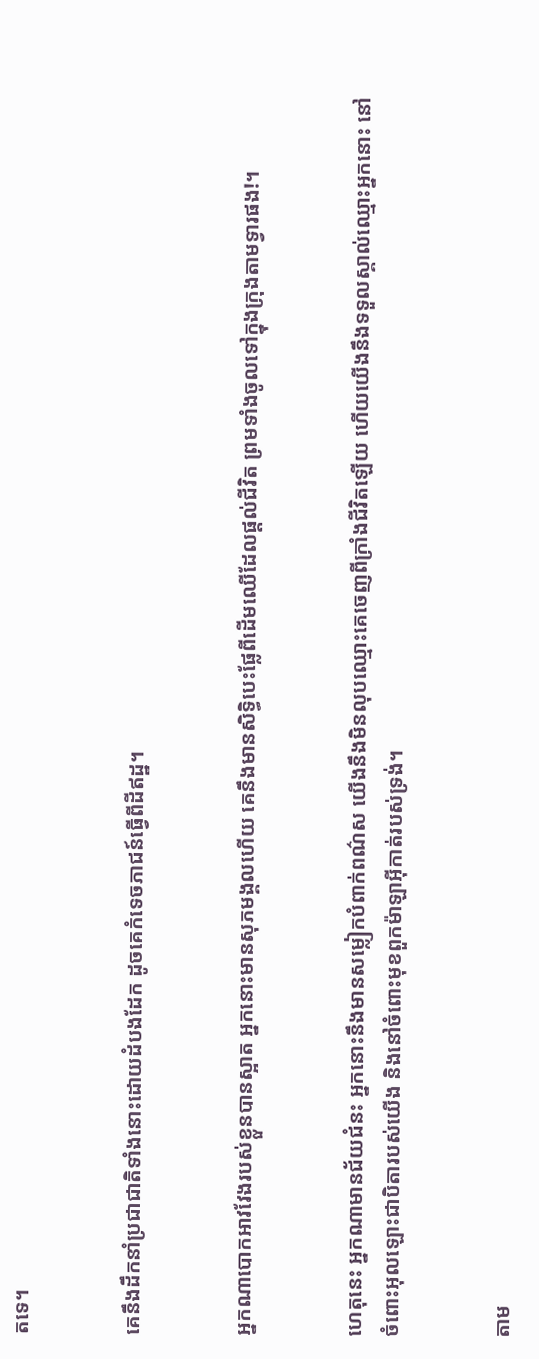តទេ។


គេនឹងដឹកនាំប្រជា‌ជាតិទាំងនោះដោយដំបងដែក ដូចគេកំទេចភាជន៍ធ្វើពីដីឥដ្ឋ។


អ្នកណាបោកអាវវែងរបស់ខ្លួនបានស្អាត អ្នកនោះមានសុភមង្គលហើយ គេនឹងមានសិទ្ធិបេះផ្លែពីដើមឈើដែលផ្ដល់ជីវិត ព្រមទាំងចូលទៅក្នុងក្រុងតាមទ្វារផង!។


ហេតុនេះ អ្នកណាមានជ័យ‌ជំនះ អ្នកនោះនឹងមានសម្លៀក‌បំពាក់ពណ៌ស យើងនឹងមិនលុបឈ្មោះគេចេញពីក្រាំងជីវិតឡើយ ហើយយើងនឹងទទួលស្គាល់ឈ្មោះអ្នកនោះ នៅចំពោះអុលឡោះ‌ជាបិតារបស់យើង និងនៅចំពោះមុខពួកម៉ាឡា‌អ៊ីកាត់របស់ទ្រង់។


តាម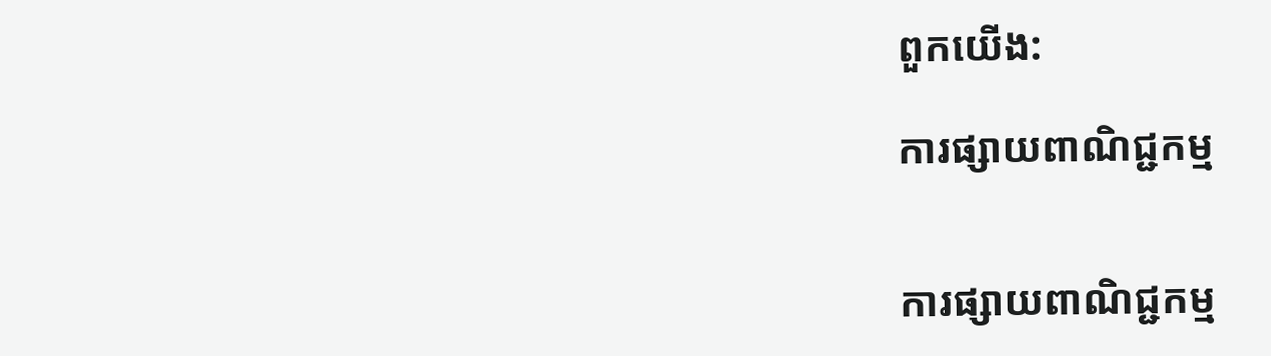ពួកយើង:

ការផ្សាយពាណិជ្ជកម្ម


ការផ្សាយពាណិជ្ជកម្ម